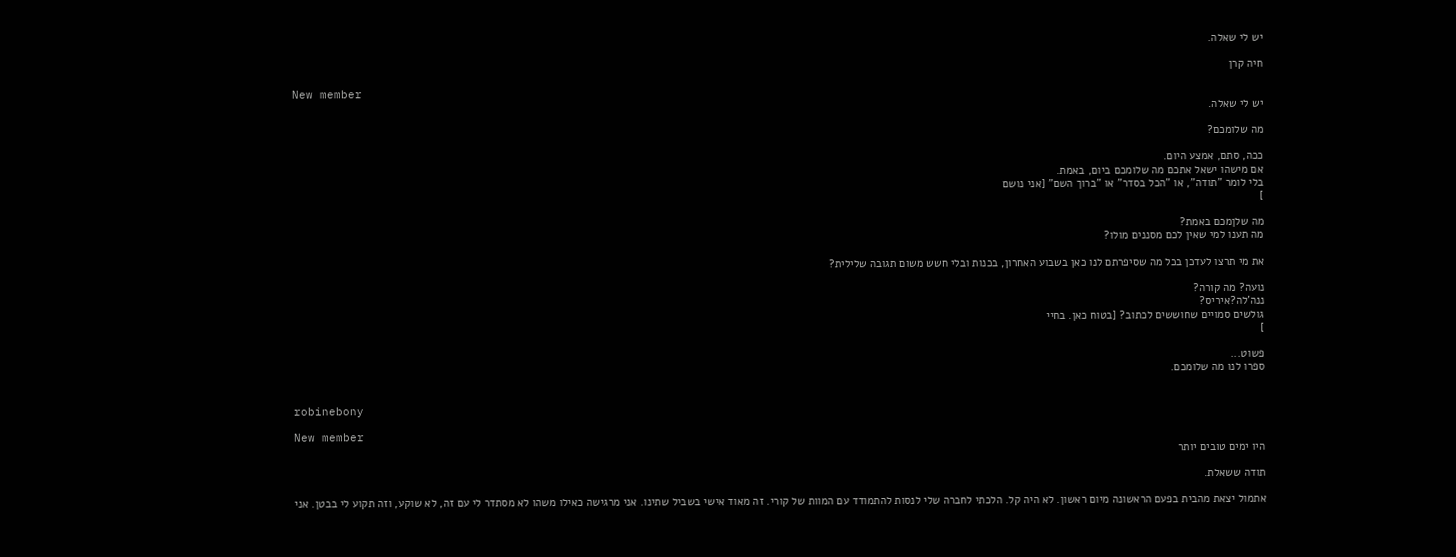יש לי שאלה.

חיה קרן

New member
יש לי שאלה.

מה שלומכם?

ככה, סתם, אמצע היום.
אם מישהו ישאל אתכם מה שלומכם ביום, באמת.
בלי לומר "תודה", או "הכל בסדר" או "ברוך השם" [אני נושם
]

מה שלןמכם באמת?
מה תענו למי שאין לכם מסננים מולו?

את מי תרצו לעדכן בכל מה שסיפרתם לנו כאן בשבוע האחרון, בכנות ובלי חשש משום תגובה שלילית?

נועה? מה קורה?
ננה'לה?איריס?
גולשים סמויים שחוששים לכתוב? [בטוח כאן. בחיי
]

פשוט...
ספרו לנו מה שלומכם.


robinebony

New member
היו ימים טובים יותר

תודה ששאלת.

אתמול יצאת מהבית בפעם הראשונה מיום ראשון. לא היה קל. הלכתי לחברה שלי לנסות להתמודד עם המוות של קורי. זה מאוד אישי בשביל שתינו. אני מרגישה כאילו משהו לא מסתדר לי עם זה, לא שוקע, וזה תקוע לי בבטן. אני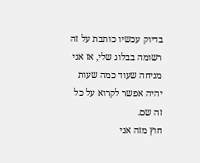בדיוק עכשיו כותבת על זה רשומה בבלוג שלי, אז אני מניחה שעוד כמה שעות יהיה אפשר לקרוא על כל זה שם.
חוץ מזה אני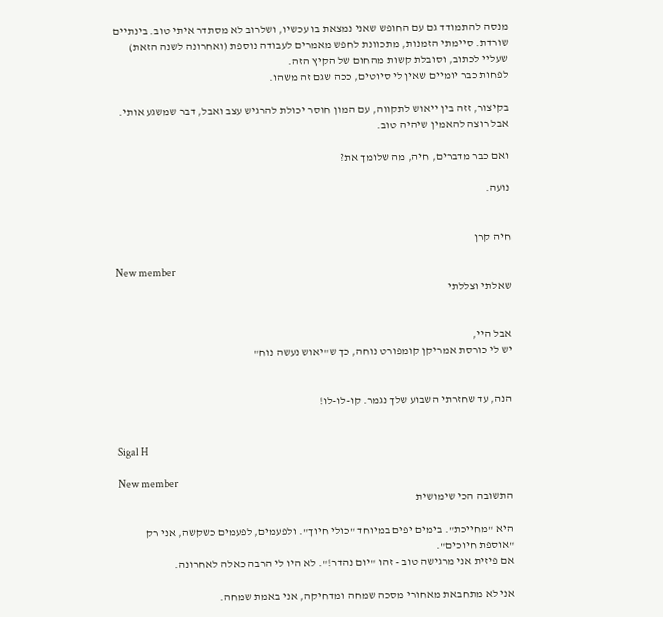מנסה להתמודד גם עם החופש שאני נמצאת בו עכשיו, ושלרוב לא מסתדר איתי טוב. בינתיים שורדת. סיימתי הזמנות, מתכוונת לחפש מאמרים לעבודה נוספת (ואחרונה לשנה הזאת) שעליי לכתוב, וסובלת קשות מהחום של הקיץ הזה.
לפחות כבר יומיים שאין לי סיוטים, ככה שגם זה משהו.

בקיצור, זזה בין ייאוש לתקווה, עם המון חוסר יכולת להרגיש עצב ואבל, דבר שמשגע אותי. אבל רוצה להאמין שיהיה טוב.

ואם כבר מדברים, חיה, מה שלומך את?

נועה.


חיה קרן

New member
שאלתי וצללתי


אבל היי,
יש לי כורסת אמריקן קומפורט נוחה, כך ש"יאוש נעשה נוח"


הנה, עד שחזרתי השבוע שלך נגמר. קו-לו-לו!


Sigal H

New member
התשובה הכי שימושית

היא "מחייכת". בימים יפים במיוחד "כולי חיוך". ולפעמים, לפעמים כשקשה, אני רק "אוספת חיוכים".
אם פיזית אני מרגישה טוב - זהו "יום נהדר!". לא היו לי הרבה כאלה לאחרונה.

אני לא מתחבאת מאחורי מסכה שמחה ומדחיקה, אני באמת שמחה.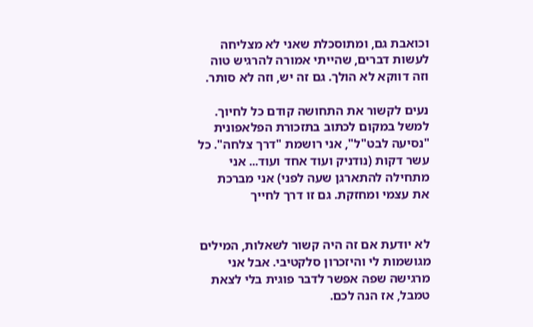וכואבת גם, ומתוסכלת שאני לא מצליחה לעשות דברים, שהייתי אמורה להרגיש טוה וזה דווקא לא הולך. גם זה יש, וזה לא סותר.

נעים לקשור את התחושה קודם כל לחיוך. למשל במקום לכתוב בתזכורת הפלאפונית "נסיעה לבט"ל", אני רושמת "דרך צלחה". כל עשר דקות (נודניק ועוד אחד ועוד... אני מתחילה להתארגן שעה לפני) אני מברכת את עצמי ומחזקת. גם זו דרך לחייך


לא יודעת אם זה היה קשור לשאלות, המילים מגושמות לי והיזכרון סלקטיבי. אבל אני מרגישה שפה אפשר לדבר פוגית בלי לצאת טמבל, אז הנה לכם.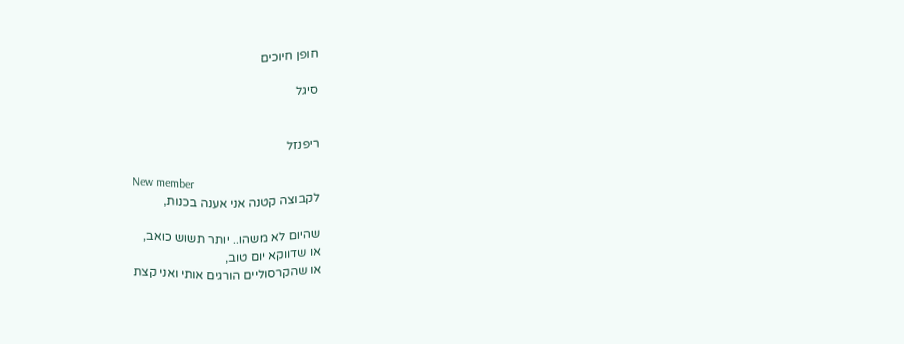חופן חיוכים

סיגל


ריפנזל

New member
לקבוצה קטנה אני אענה בכנות,

שהיום לא משהו.. יותר תשוש כואב,
או שדווקא יום טוב,
או שהקרסוליים הורגים אותי ואני קצת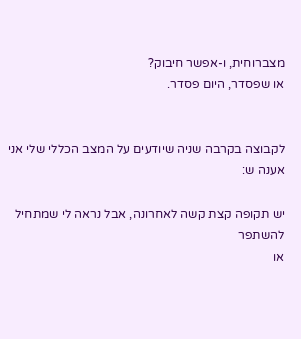מצברוחית, ו-אפשר חיבוק?
או שפסדר, היום פסדר.


לקבוצה בקרבה שניה שיודעים על המצב הכללי שלי אני אענה ש:

יש תקופה קצת קשה לאחרונה, אבל נראה לי שמתחיל להשתפר
או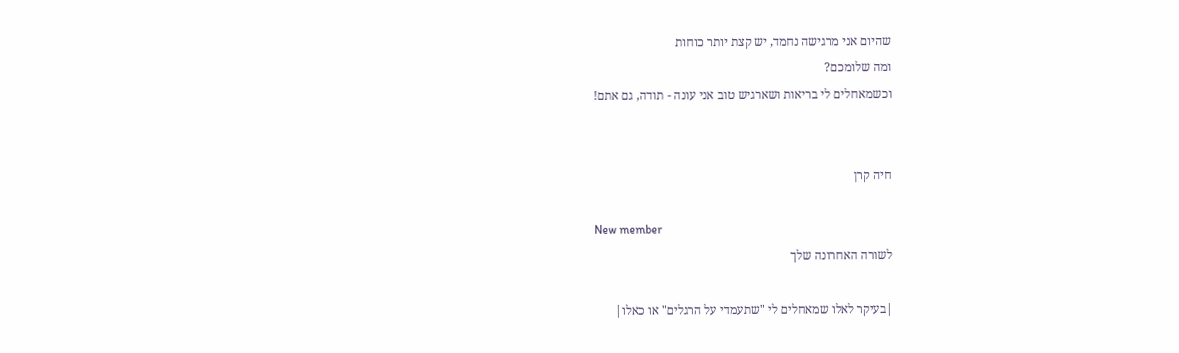שהיום אני מרגישה נחמד, יש קצת יותר כוחות
ומה שלומכם?
וכשמאחלים לי בריאות ושארגיש טוב אני עונה - תודה, גם אתם!


חיה קרן

New member
לשורה האחרונה שלך

|בעיקר לאלו שמאחלים לי "שתעמדי על הרגלים" או כאלו|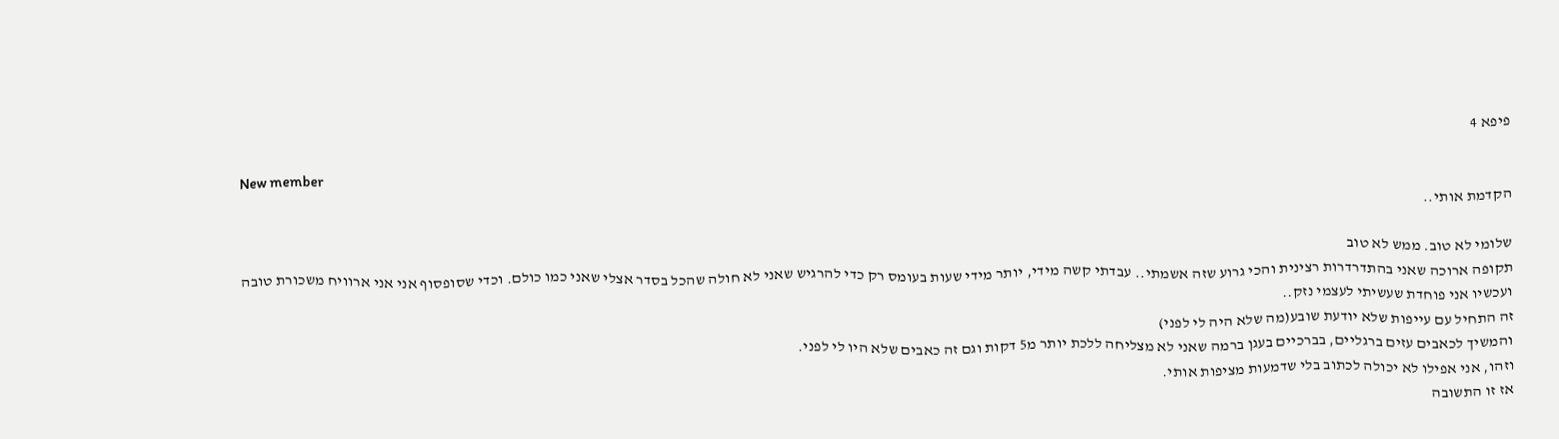פיפא 4

New member
הקדמת אותי..

שלומי לא טוב. ממש לא טוב
תקופה ארוכה שאני בהתדרדרות רצינית והכי גרוע שזה אשמתי.. עבדתי קשה מידי, יותר מידי שעות בעומס רק כדי להרגיש שאני לא חולה שהכל בסדר אצלי שאני כמו כולם. וכדי שסופסוף אני אני ארוויח משכורת טובה
ועכשיו אני פוחדת שעשיתי לעצמי נזק..
זה התחיל עם עייפות שלא יודעת שובע(מה שלא היה לי לפני)
והמשיך לכאבים עזים ברגליים, בברכיים בעגן ברמה שאני לא מצליחה ללכת יותר מ5 דקות וגם זה כאבים שלא היו לי לפני.
וזהו, אני אפילו לא יכולה לכתוב בלי שדמעות מציפות אותי.
אז זו התשובה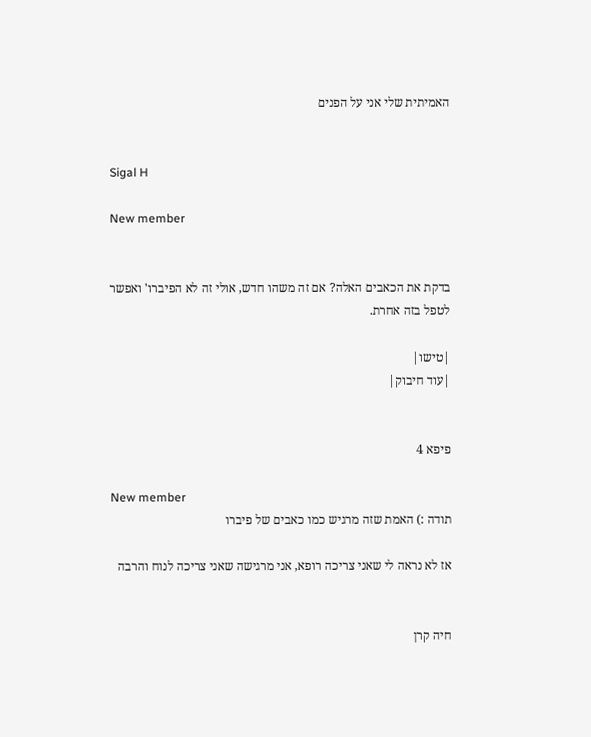האמיתית שלי אני על הפנים


Sigal H

New member


בדקת את הכאבים האלה? אם זה משהו חדש, אולי זה לא הפיברו' ואפשר לטפל בזה אחרת.

|טישו|
|עוד חיבוק|


פיפא 4

New member
תודה :) האמת שזה מרגיש כמו כאבים של פיברו

אז לא נראה לי שאני צריכה רופא, אני מרגישה שאני צריכה לנוח והרבה


חיה קרן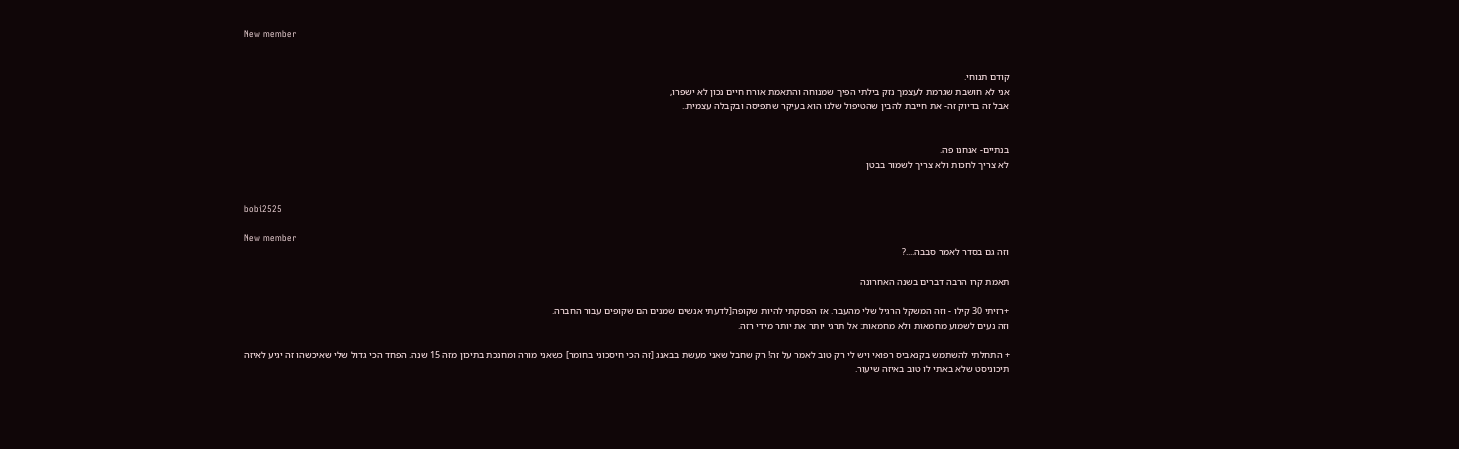New member


קודם תנוחי.
אני לא חושבת שגרמת לעצמך נזק בילתי הפיך שמנוחה והתאמת אורח חיים נכון לא ישפרו,
אבל זה בדיוק זה- את חייבת להבין שהטיפול שלנו הוא בעיקר שתפיסה ובקבלה עצמית..


בנתיים- אנחנו פה.
לא צריך לחכות ולא צריך לשמור בבטן


bobi2525

New member
וזה גם בסדר לאמר סבבה....?

תאמת קרו הרבה דברים בשנה האחרונה

+רזיתי 30 קילו - וזה המשקל הרגיל שלי מהעבר. אז הפסקתי להיות שקופה[לדעתי אנשים שמנים הם שקופים עבור החברה.
וזה נעים לשמוע מחמאות ולא מחמאות: אל תרגי יותר את יותר מידי רזה.

+ התחלתי להשתמש בקנאביס רפואי ויש לי רק טוב לאמר על זה! רק שחבל שאני מעשת בבאנג [זה הכי חיסכוני בחומר] כשאני מורה ומחנכת בתיכון מזה 15 שנה. הפחד הכי גדול שלי שאיכשהו זה יגיע לאיזה תיכוניסט שלא באתי לו טוב באיזה שיעור.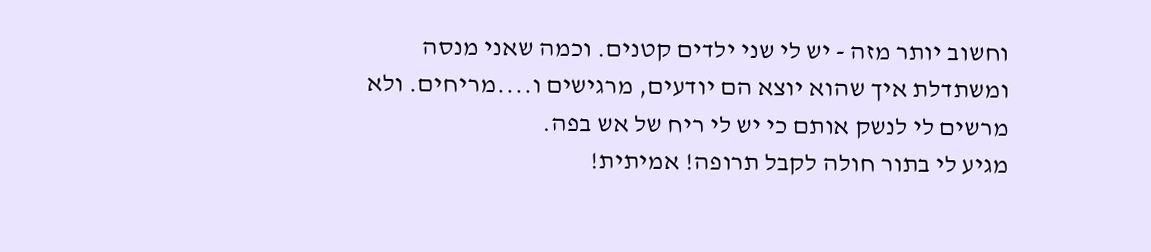וחשוב יותר מזה - יש לי שני ילדים קטנים. וכמה שאני מנסה ומשתדלת איך שהוא יוצא הם יודעים, מרגישים ו....מריחים. ולא מרשים לי לנשק אותם כי יש לי ריח של אש בפה.
מגיע לי בתור חולה לקבל תרופה! אמיתית!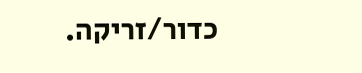כדור/זריקה.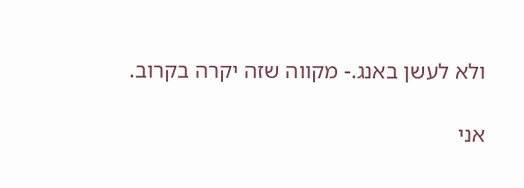ולא לעשן באנג.- מקווה שזה יקרה בקרוב.

אני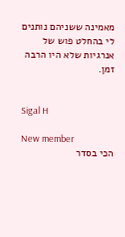מאמינה ששניהם נותנים לי בהחלט פוש של אנרגיות שלא היו הרבה זמן.


Sigal H

New member
הכי בסדר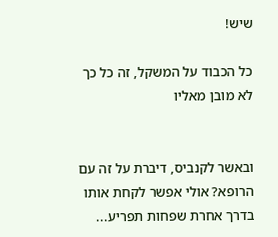שיש!

כל הכבוד על המשקל, זה כל כך לא מובן מאליו


ובאשר לקנביס, דיברת על זה עם הרופא? אולי אפשר לקחת אותו בדרך אחרת שפחות תפריע...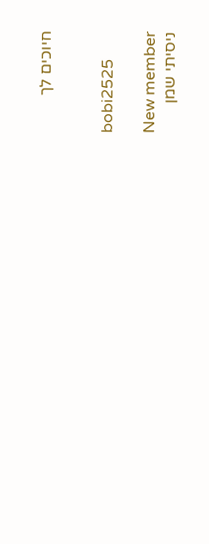חיוכים לך


bobi2525

New member
ניסיתי שמן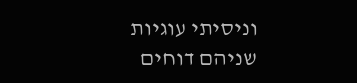וניסיתי עוגיות
שניהם דוחים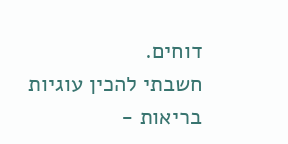דוחים.
חשבתי להכין עוגיות בריאות -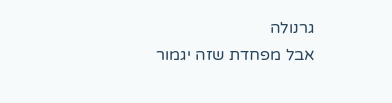גרנולה
אבל מפחדת שזה יגמור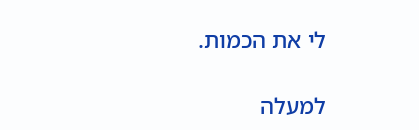לי את הכמות.

למעלה